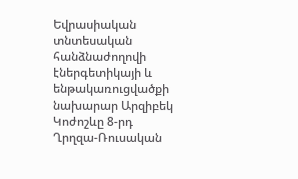Եվրասիական տնտեսական հանձնաժողովի էներգետիկայի և ենթակառուցվածքի նախարար Արզիբեկ Կոժոշևը 8-րդ Ղրղզա-Ռուսական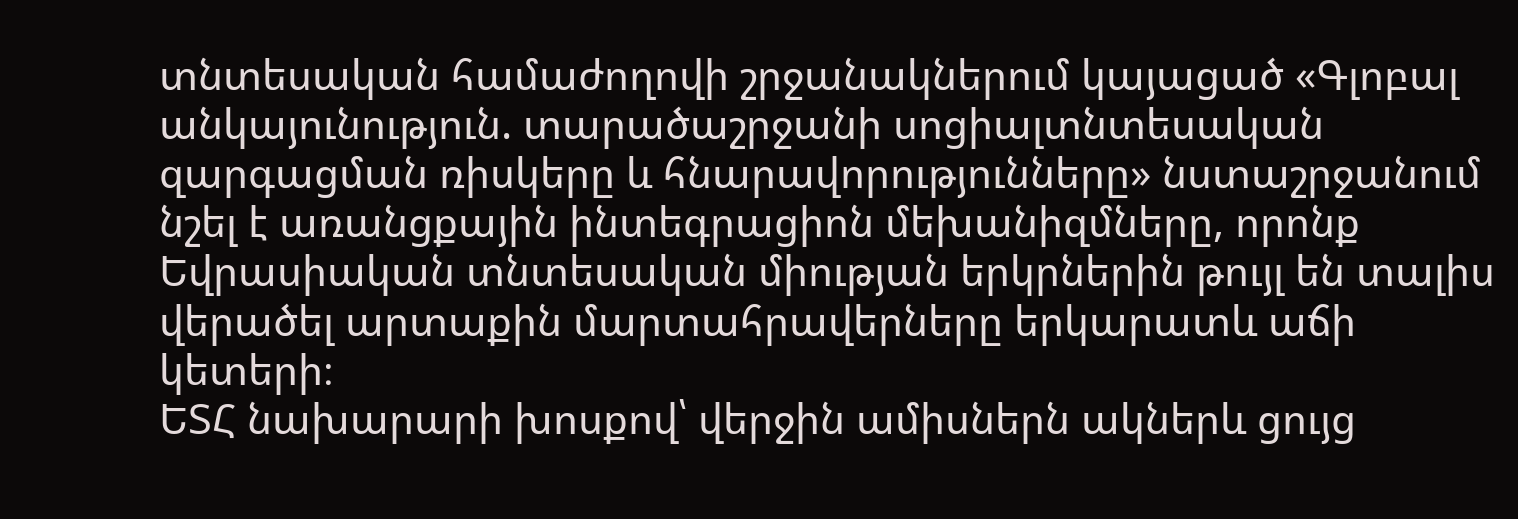տնտեսական համաժողովի շրջանակներում կայացած «Գլոբալ անկայունություն. տարածաշրջանի սոցիալտնտեսական զարգացման ռիսկերը և հնարավորությունները» նստաշրջանում նշել է առանցքային ինտեգրացիոն մեխանիզմները, որոնք Եվրասիական տնտեսական միության երկրներին թույլ են տալիս վերածել արտաքին մարտահրավերները երկարատև աճի կետերի։
ԵՏՀ նախարարի խոսքով՝ վերջին ամիսներն ակներև ցույց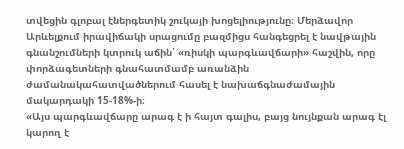տվեցին գլոբալ էներգետիկ շուկայի խոցելիությունը։ Մերձավոր Արևելքում իրավիճակի սրացումը բազմիցս հանգեցրել է նավթային գնանշումների կտրուկ աճին՝ «ռիսկի պարգևավճարի» հաշվին, որը փորձագետների գնահատմամբ առանձին ժամանակահատվածներում հասել է նախաճգնաժամային մակարդակի 15-18%-ի։
«Այս պարգևավճարը արագ է ի հայտ գալիս, բայց նույնքան արագ էլ կարող է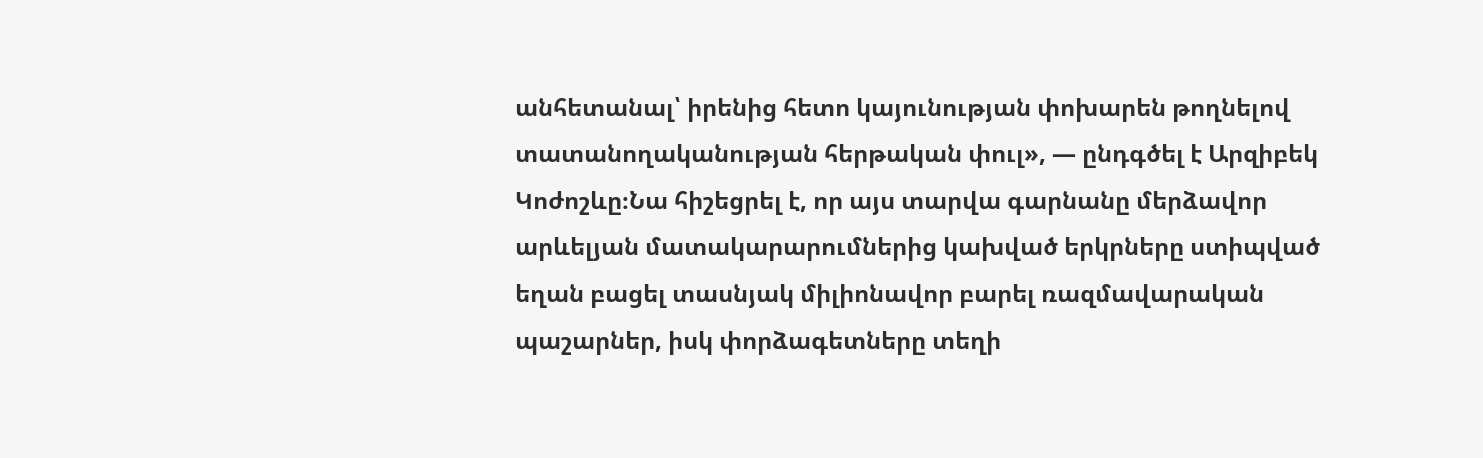անհետանալ՝ իրենից հետո կայունության փոխարեն թողնելով տատանողականության հերթական փուլ», — ընդգծել է Արզիբեկ Կոժոշևը։Նա հիշեցրել է, որ այս տարվա գարնանը մերձավոր արևելյան մատակարարումներից կախված երկրները ստիպված եղան բացել տասնյակ միլիոնավոր բարել ռազմավարական պաշարներ, իսկ փորձագետները տեղի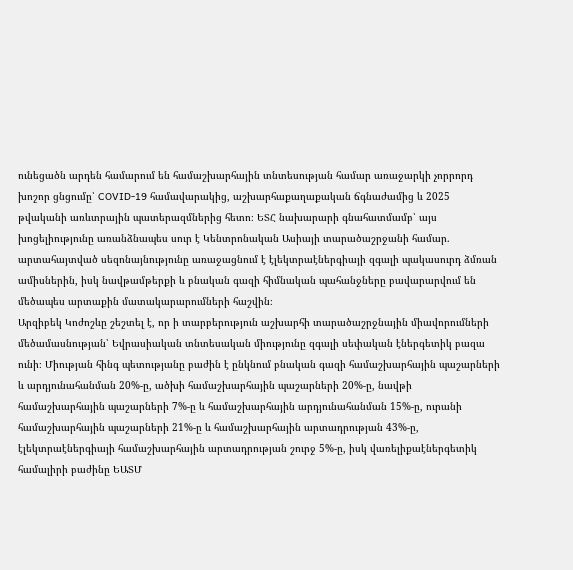ունեցածն արդեն համարում են համաշխարհային տնտեսության համար առաջարկի չորրորդ խոշոր ցնցումը՝ COVID-19 համավարակից, աշխարհաքաղաքական ճգնաժամից և 2025 թվականի առևտրային պատերազմներից հետո։ ԵՏՀ նախարարի գնահատմամբ՝ այս խոցելիությունը առանձնապես սուր է Կենտրոնական Ասիայի տարածաշրջանի համար. արտահայտված սեզոնայնությունը առաջացնում է էլեկտրաէներգիայի զգալի պակասուրդ ձմռան ամիսներին, իսկ նավթամթերքի և բնական գազի հիմնական պահանջները բավարարվում են մեծապես արտաքին մատակարարումների հաշվին։
Արզիբեկ Կոժոշևը շեշտել է, որ ի տարբերություն աշխարհի տարածաշրջնային միավորումների մեծամասնության՝ Եվրասիական տնտեսական միությունը զգալի սեփական էներգետիկ բազա ունի։ Միության հինգ պետությանը բաժին է ընկնում բնական գազի համաշխարհային պաշարների և արդյունահանման 20%-ը, ածխի համաշխարհային պաշարների 20%-ը, նավթի համաշխարհային պաշարների 7%-ը և համաշխարհային արդյունահանման 15%-ը, ուրանի համաշխարհային պաշարների 21%-ը և համաշխարհային արտադրության 43%-ը, էլեկտրաէներգիայի համաշխարհային արտադրության շուրջ 5%-ը, իսկ վառելիքաէներգետիկ համալիրի բաժինը ԵԱՏՄ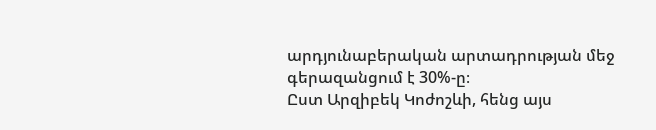արդյունաբերական արտադրության մեջ գերազանցում է 30%-ը։
Ըստ Արզիբեկ Կոժոշևի, հենց այս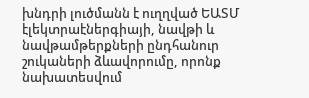խնդրի լուծմանն է ուղղված ԵԱՏՄ էլեկտրաէներգիայի, նավթի և նավթամթերքների ընդհանուր շուկաների ձևավորումը, որոնք նախատեսվում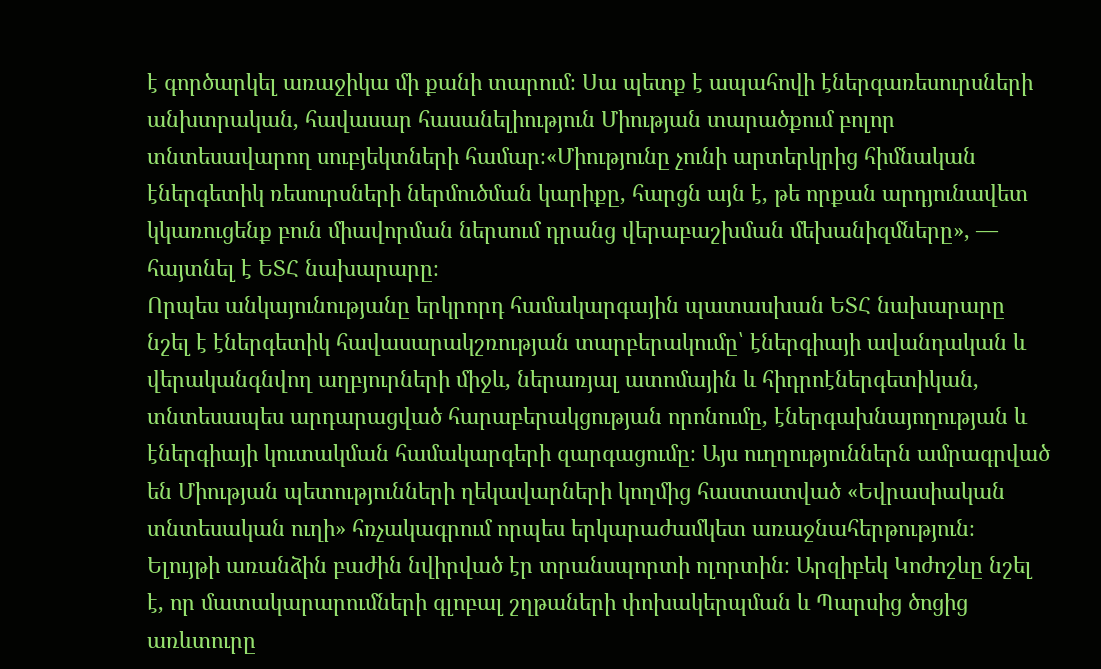է գործարկել առաջիկա մի քանի տարում։ Սա պետք է ապահովի էներգառեսուրսների անխտրական, հավասար հասանելիություն Միության տարածքում բոլոր տնտեսավարող սուբյեկտների համար։«Միությունը չունի արտերկրից հիմնական էներգետիկ ռեսուրսների ներմուծման կարիքը, հարցն այն է, թե որքան արդյունավետ կկառուցենք բուն միավորման ներսում դրանց վերաբաշխման մեխանիզմները», — հայտնել է ԵՏՀ նախարարը։
Որպես անկայունությանը երկրորդ համակարգային պատասխան ԵՏՀ նախարարը նշել է էներգետիկ հավասարակշռության տարբերակումը՝ էներգիայի ավանդական և վերականգնվող աղբյուրների միջև, ներառյալ ատոմային և հիդրոէներգետիկան, տնտեսապես արդարացված հարաբերակցության որոնումը, էներգախնայողության և էներգիայի կուտակման համակարգերի զարգացումը։ Այս ուղղություններն ամրագրված են Միության պետությունների ղեկավարների կողմից հաստատված «Եվրասիական տնտեսական ուղի» հռչակագրում որպես երկարաժամկետ առաջնահերթություն։
Ելույթի առանձին բաժին նվիրված էր տրանսպորտի ոլորտին։ Արզիբեկ Կոժոշևը նշել է, որ մատակարարումների գլոբալ շղթաների փոխակերպման և Պարսից ծոցից առևտուրը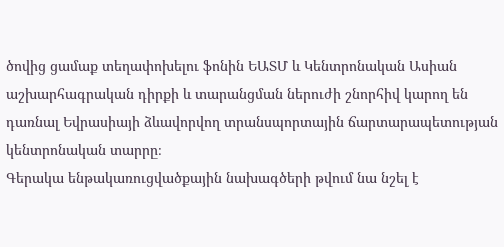ծովից ցամաք տեղափոխելու ֆոնին ԵԱՏՄ և Կենտրոնական Ասիան աշխարհագրական դիրքի և տարանցման ներուժի շնորհիվ կարող են դառնալ Եվրասիայի ձևավորվող տրանսպորտային ճարտարապետության կենտրոնական տարրը։
Գերակա ենթակառուցվածքային նախագծերի թվում նա նշել է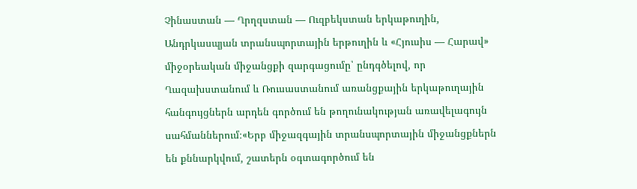Չինաստան — Ղրղզստան — Ուզբեկստան երկաթուղին, Անդրկասպյան տրանսպորտային երթուղին և «Հյուսիս — Հարավ» միջօրեական միջանցքի զարգացումը՝ ընդգծելով, որ Ղազախստանում և Ռուսաստանում առանցքային երկաթուղային հանգույցներն արդեն գործում են թողունակության առավելագույն սահմաններում։«Երբ միջազգային տրանսպորտային միջանցքներն են քննարկվում, շատերն օգտագործում են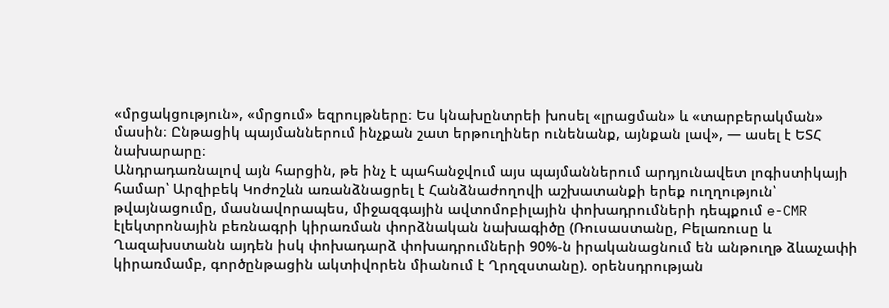«մրցակցություն», «մրցում» եզրույթները։ Ես կնախընտրեի խոսել «լրացման» և «տարբերակման» մասին։ Ընթացիկ պայմաններում ինչքան շատ երթուղիներ ունենանք, այնքան լավ», — ասել է ԵՏՀ նախարարը։
Անդրադառնալով այն հարցին, թե ինչ է պահանջվում այս պայմաններում արդյունավետ լոգիստիկայի համար՝ Արզիբեկ Կոժոշևն առանձնացրել է Հանձնաժողովի աշխատանքի երեք ուղղություն՝ թվայնացումը, մասնավորապես, միջազգային ավտոմոբիլային փոխադրումների դեպքում e-CMR էլեկտրոնային բեռնագրի կիրառման փորձնական նախագիծը (Ռուսաստանը, Բելառուսը և Ղազախստանն այդեն իսկ փոխադարձ փոխադրումների 90%-ն իրականացնում են անթուղթ ձևաչափի կիրառմամբ, գործընթացին ակտիվորեն միանում է Ղրղզստանը). օրենսդրության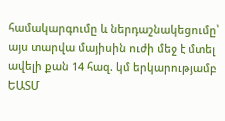համակարգումը և ներդաշնակեցումը՝ այս տարվա մայիսին ուժի մեջ է մտել ավելի քան 14 հազ. կմ երկարությամբ ԵԱՏՄ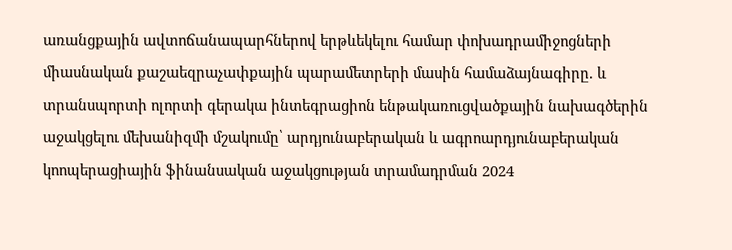առանցքային ավտոճանապարհներով երթևեկելու համար փոխադրամիջոցների միասնական քաշաեզրաչափքային պարամետրերի մասին համաձայնագիրը. և տրանսպորտի ոլորտի գերակա ինտեգրացիոն ենթակառուցվածքային նախագծերին աջակցելու մեխանիզմի մշակումը՝ արդյունաբերական և ագրոարդյունաբերական կոոպերացիային ֆինանսական աջակցության տրամադրման 2024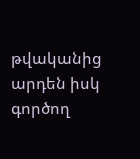թվականից արդեն իսկ գործող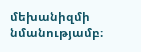մեխանիզմի նմանությամբ։